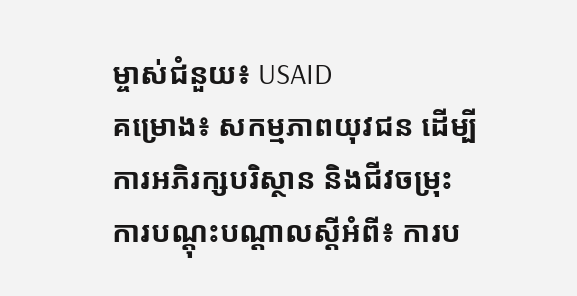ម្ចាស់ជំនួយ៖ USAID
គម្រោង៖ សកម្មភាពយុវជន ដើម្បីការអភិរក្សបរិស្ថាន និងជីវចម្រុះ
ការបណ្តុះបណ្តាលស្តីអំពី៖ ការប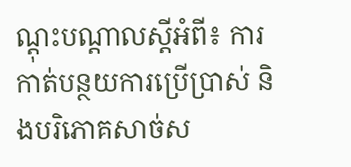ណ្តុះបណ្តាលស្តីអំពី៖ ការកាត់បន្ថយការប្រើប្រាស់ និងបរិភោគសាច់ស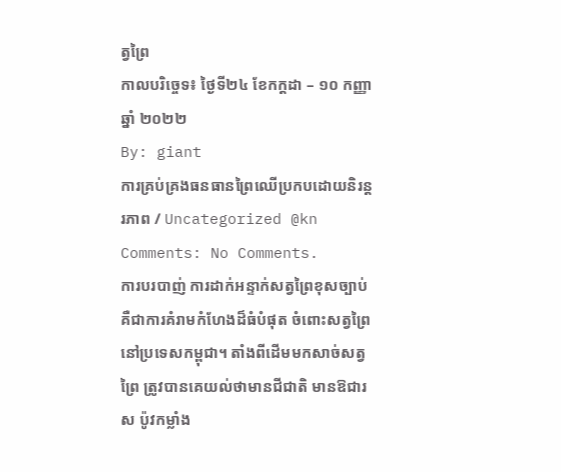ត្វព្រៃ
កាលបរិច្ចេទ៖ ថ្ងៃទី២៤ ខែកក្តដា – ១០ កញ្ញា ឆ្នាំ ២០២២
By: giant
ការគ្រប់គ្រងធនធានព្រៃឈើប្រកបដោយនិរន្តរភាព / Uncategorized @kn
Comments: No Comments.
ការបរបាញ់ ការដាក់អន្ទាក់សត្វព្រៃខុសច្បាប់ គឺជាការគំរាមកំហែងដ៏ធំបំផុត ចំពោះសត្វព្រៃនៅប្រទេសកម្ពុជា។ តាំងពីដើមមកសាច់សត្វព្រៃ ត្រូវបានគេយល់ថាមានជីជាតិ មានឱជារស ប៉ូវកម្លាំង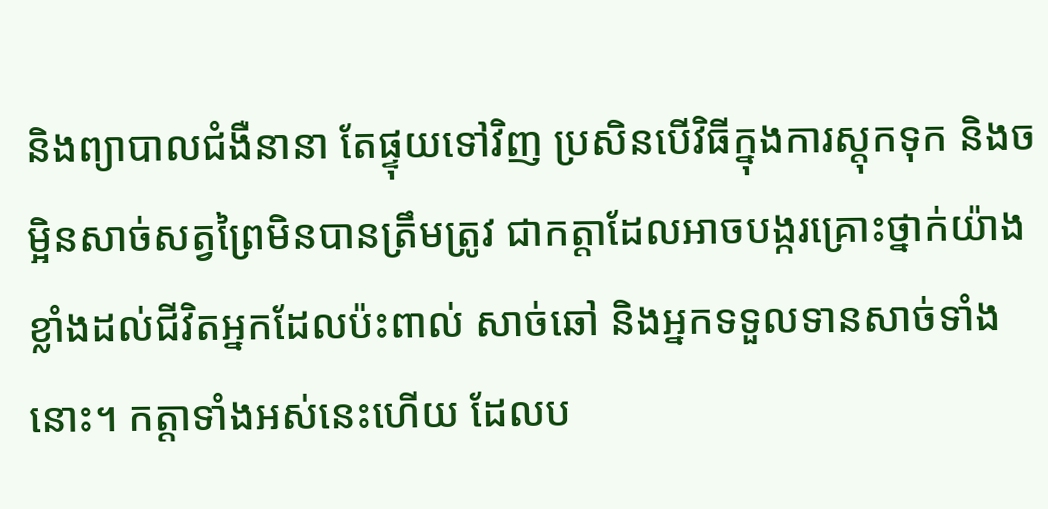និងព្យាបាលជំងឺនានា តែផ្ទុយទៅវិញ ប្រសិនបើវិធីក្នុងការស្តុកទុក និងចម្អិនសាច់សត្វព្រៃមិនបានត្រឹមត្រូវ ជាកត្តាដែលអាចបង្ករគ្រោះថ្នាក់យ៉ាងខ្លាំងដល់ជីវិតអ្នកដែលប៉ះពាល់ សាច់ឆៅ និងអ្នកទទួលទានសាច់ទាំងនោះ។ កត្តាទាំងអស់នេះហើយ ដែលប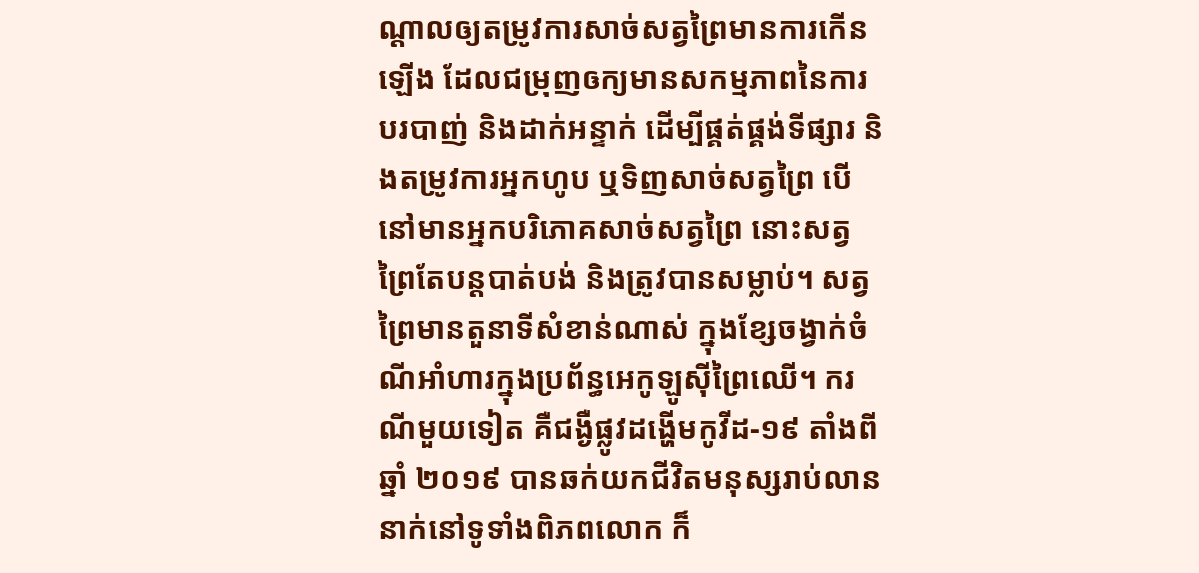ណ្តាលឲ្យតម្រូវការសាច់សត្វព្រៃមានការកើនឡើង ដែលជម្រុញឲក្យមានសកម្មភាពនៃការបរបាញ់ និងដាក់អន្ទាក់ ដើម្បីផ្គត់ផ្គង់ទីផ្សារ និងតម្រូវការអ្នកហូប ឬទិញសាច់សត្វព្រៃ បើនៅមានអ្នកបរិភោគសាច់សត្វព្រៃ នោះសត្វព្រៃតែបន្តបាត់បង់ និងត្រូវបានសម្លាប់។ សត្វព្រៃមានតួនាទីសំខាន់ណាស់ ក្នុងខ្សែចង្វាក់ចំណីអាំហារក្នុងប្រព័ន្ធអេកូឡូស៊ីព្រៃឈើ។ ករណីមួយទៀត គឺជង្ងឺផ្លូវដង្ហើមកូវីដ-១៩ តាំងពីឆ្នាំ ២០១៩ បានឆក់យកជីវិតមនុស្សរាប់លាននាក់នៅទូទាំងពិភពលោក ក៏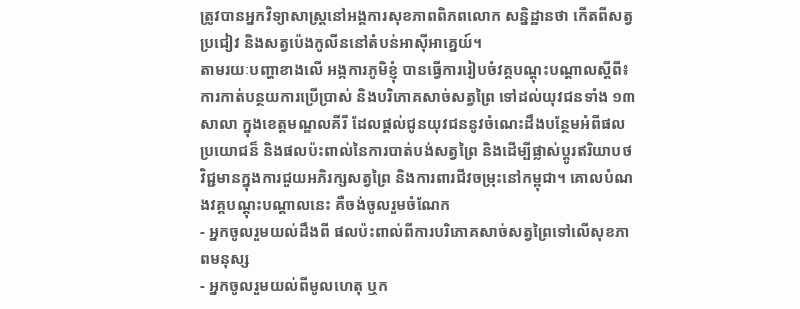ត្រូវបានអ្នកវិទ្យាសាស្រ្តនៅអង្គការសុខភាពពិភពលោក សន្និដ្ឋានថា កើតពីសត្វប្រជៀវ និងសត្វប៉េងកូលីននៅតំបន់អាស៊ីអាគ្នេយ៍។
តាមរយៈបញ្ហាខាងលើ អង្កការភូមិខ្ញុំ បានធ្វើការរៀបចំវគ្គបណ្តុះបណ្តាលស្តីពី៖ ការកាត់បន្ថយការប្រើប្រាស់ និងបរិភោគសាច់សត្វព្រៃ ទៅដល់យុវជនទាំង ១៣សាលា ក្នុងខេត្តមណ្ឌលគីរី ដែលផ្តល់ជូនយុវជននូវចំណេះដឹងបន្ថែមអំពីផលប្រយោជន៏ និងផលប៉ះពាល់នៃការបាត់បង់សត្វព្រៃ និងដើម្បីផ្លាស់ប្តូរឥរិយាបថវិជ្ជមានក្នុងការជួយអភិរក្សសត្វព្រៃ និងការពារជីវចម្រុះនៅកម្ពុជា។ គោលបំណងវគ្គបណ្តុះបណ្តាលនេះ គឺចង់ចូលរួមចំណែក
- អ្នកចូលរួមយល់ដឹងពី ផលប៉ះពាល់ពីការបរិភោគសាច់សត្វព្រៃទៅលើសុខភាពមនុស្ស
- អ្នកចូលរួមយល់ពីមូលហេតុ ឬក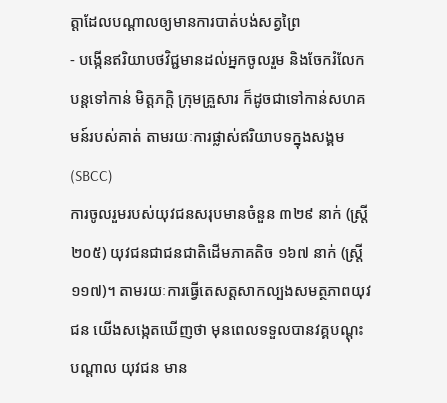ត្តាដែលបណ្តាលឲ្យមានការបាត់បង់សត្វព្រៃ
- បង្កើនឥរិយាបថវិជ្ជមានដល់អ្នកចូលរួម និងចែករំលែកបន្តទៅកាន់ មិត្តភក្តិ ក្រុមគ្រួសារ ក៏ដូចជាទៅកាន់សហគមន៍របស់គាត់ តាមរយៈការផ្លាស់ឥរិយាបទក្នុងសង្គម (SBCC)
ការចូលរួមរបស់យុវជនសរុបមានចំនួន ៣២៩ នាក់ (ស្រ្តី ២០៥) យុវជនជាជនជាតិដើមភាគតិច ១៦៧ នាក់ (ស្ត្រី ១១៧)។ តាមរយៈការធ្វើតេសត្តសាកល្បងសមត្ថភាពយុវជន យើងសង្កេតឃើញថា មុនពេលទទួលបានវគ្គបណ្តុះបណ្តាល យុវជន មាន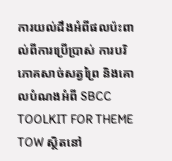ការយល់ដឹងអំពីផលប៉ះពាល់ពីការប្រើប្រាស់ ការបរិភោគសាច់សត្វព្រៃ និងគោលបំណងអំពី SBCC TOOLKIT FOR THEME TOW ស្ថិតនៅ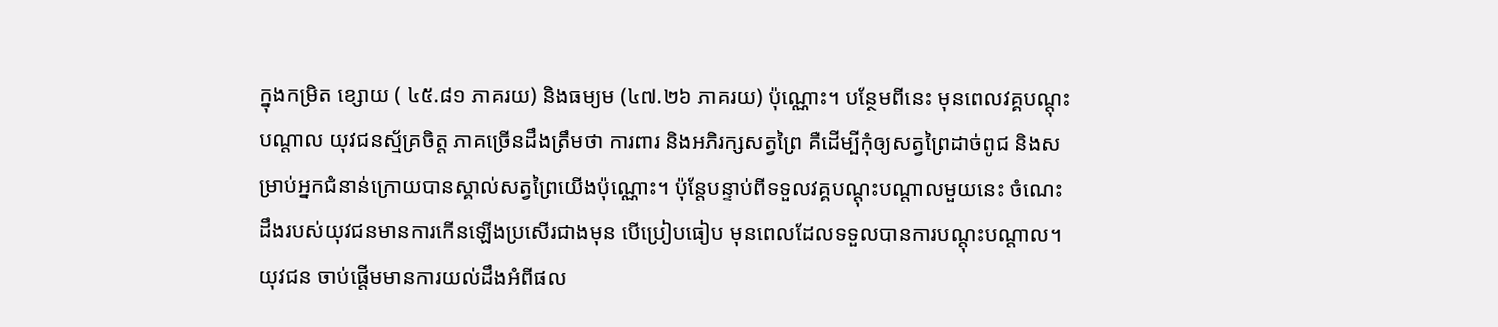ក្នុងកម្រិត ខ្សោយ ( ៤៥.៨១ ភាគរយ) និងធម្យម (៤៧.២៦ ភាគរយ) ប៉ុណ្ណោះ។ បន្ថែមពីនេះ មុនពេលវគ្គបណ្តុះបណ្តាល យុវជនស្ម័គ្រចិត្ត ភាគច្រើនដឹងត្រឹមថា ការពារ និងអភិរក្សសត្វព្រៃ គឺដើម្បីកុំឲ្យសត្វព្រៃដាច់ពូជ និងសម្រាប់អ្នកជំនាន់ក្រោយបានស្គាល់សត្វព្រៃយើងប៉ុណ្ណោះ។ ប៉ុន្តែបន្ទាប់ពីទទួលវគ្គបណ្តុះបណ្តាលមួយនេះ ចំណេះដឹងរបស់យុវជនមានការកើនឡើងប្រសើរជាងមុន បើប្រៀបធៀប មុនពេលដែលទទួលបានការបណ្តុះបណ្តាល។ យុវជន ចាប់ផ្តើមមានការយល់ដឹងអំពីផល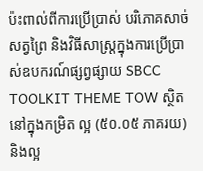ប៉ះពាល់ពីការប្រើប្រាស់ បរិភោគសាច់សត្វព្រៃ និងវិធីសាស្ត្រក្នុងការប្រើប្រាស់ឧបករណ៍ផ្សព្វផ្សាយ SBCC TOOLKIT THEME TOW ស្ថិតនៅក្នុងកម្រិត ល្អ (៥០.០៥ ភាគរយ) និងល្អ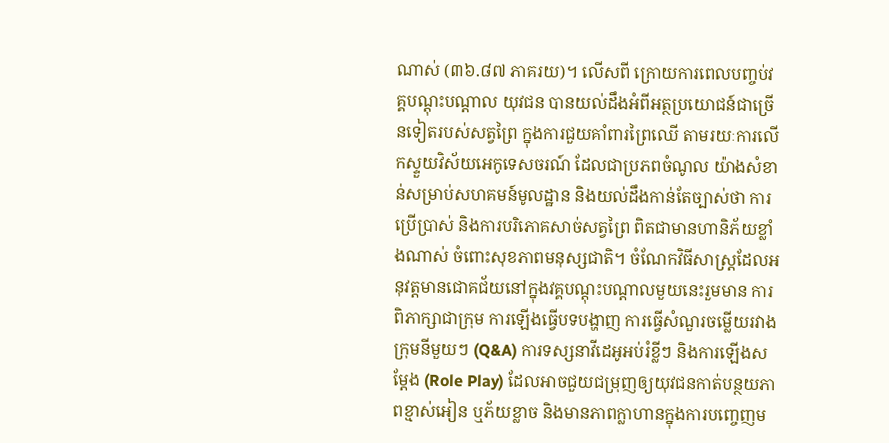ណាស់ (៣៦.៨៧ ភាគរយ)។ លើសពី ក្រោយការពេលបញ្ចប់វគ្គបណ្តុះបណ្តាល យុវជន បានយល់ដឹងអំពីអត្ថប្រយោជន៍ជាច្រើនទៀតរបស់សត្វព្រៃ ក្នុងការជួយគាំពារព្រៃឈើ តាមរយៈការលើកស្ទួយវិស័យអេកូទេសចរណ៍ ដែលជាប្រភពចំណូល យ៉ាងសំខាន់សម្រាប់សហគមន៍មូលដ្ឋាន និងយល់ដឹងកាន់តែច្បាស់ថា ការប្រើប្រាស់ និងការបរិភោគសាច់សត្វព្រៃ ពិតជាមានហានិភ័យខ្លាំងណាស់ ចំពោះសុខភាពមនុស្សជាតិ។ ចំណែកវិធីសាស្រ្តដែលអនុវត្តមានជោគជ័យនៅក្នុងវគ្គបណ្តុះបណ្តាលមួយនេះរួមមាន ការពិភាក្សាជាក្រុម ការឡើងធ្វើបទបង្ហាញ ការធ្វើសំណួរចម្លើយរវាងក្រុមនីមួយៗ (Q&A) ការទស្សនាវីដេអូអប់រំខ្លីៗ និងការឡើងសម្តែង (Role Play) ដែលអាចជួយជម្រុញឲ្យយុវជនកាត់បន្ថយភាពខ្មាស់អៀន ឬភ័យខ្លាច និងមានភាពក្លាហានក្នុងការបញ្ចេញម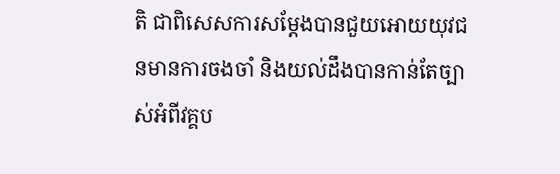តិ ជាពិសេសការសម្តែងបានជួយអោយយុវជនមានការចងចាំ និងយល់ដឹងបានកាន់តែច្បាស់អំពីវគ្គប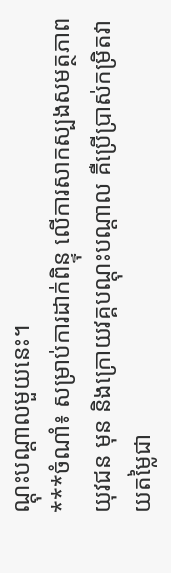ណ្តុះបណ្តាលមួយនេះ។
***ចំណាំ៖ សម្រាប់ការដាក់ពិន្ទុ លើការសាកស្បងសមត្ថភាពយុវជន មុន និងក្រោយវគ្គបណ្តុះបណ្តាល គឺប្រើប្រាស់កម្រិតវាយតម្លៃជា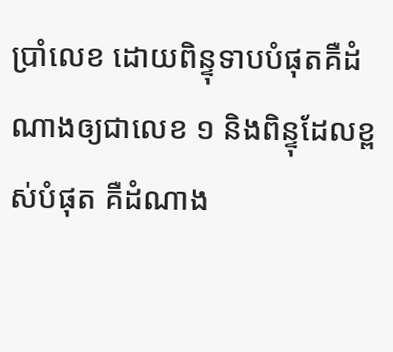ប្រាំលេខ ដោយពិន្ទុទាបបំផុតគឺដំណាងឲ្យជាលេខ ១ និងពិន្ទុដែលខ្ពស់បំផុត គឺដំណាង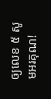ឲ្យលេខ ៥ សូមអរគុណ!